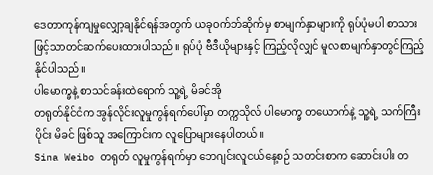ဒေတာကုန်ကျမှုလျှော့ချနိုင်ရန်အတွက် ယခုဝက်ဘ်ဆိုက်မှ စာမျက်နှာများကို ရုပ်ပုံမပါ စာသားဖြင့်သာတင်ဆက်ပေးထားပါသည်။ ရုပ်ပုံ ဗီဒီယိုများနှင့် ကြည့်လိုလျှင် မူလစာမျက်နှာတွင်ကြည့်နိုင်ပါသည်။
ပါမောက္ခနဲ့ စာသင်ခန်းထဲရောက် သူ့ရဲ့ မိခင်အို
တရုတ်နိုင်ငံက အွန်လိုင်းလူမှုကွန်ရက်ပေါ်မှာ တက္ကသိုလ် ပါမောက္ခ တယောက်နဲ့ သူ့ရဲ့ သက်ကြီးပိုင်း မိခင် ဖြစ်သူ အကြောင်းက လူပြောများနေပါတယ်။
Sina Weibo တရုတ် လူမှုကွန်ရက်မှာ ဘေဂျင်းလူငယ်နေ့စဉ် သတင်းစာက ဆောင်းပါး တ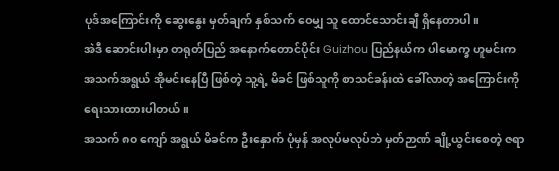ပုဒ်အကြောင်းကို ဆွေးနွေး မှတ်ချက် နှစ်သက် ဝေမျှ သူ ထောင်သောင်းချီ ရှိနေတာပါ။
အဲဒီ ဆောင်းပါးမှာ တရုတ်ပြည် အနောက်တောင်ပိုင်း Guizhou ပြည်နယ်က ပါမောက္ခ ဟူမင်းက အသက်အရွယ် အိုမင်းနေပြီ ဖြစ်တဲ့ သူ့ရဲ့ မိခင် ဖြစ်သူကို စာသင်ခန်းထဲ ခေါ်လာတဲ့ အကြောင်းကို ရေးသားထားပါတယ်။
အသက် ၈၀ ကျော် အရွယ် မိခင်က ဦးနှောက် ပုံမှန် အလုပ်မလုပ်ဘဲ မှတ်ဉာဏ် ချို့ယွင်းစေတဲ့ ဇရာ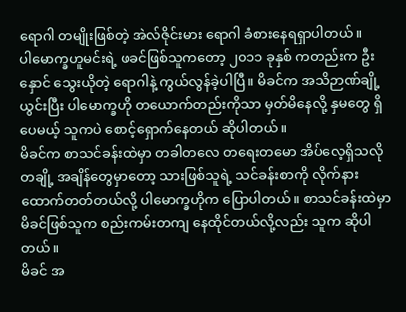ရောဂါ တမျိုးဖြစ်တဲ့ အဲလ်ဇိုင်းမား ရောဂါ ခံစားနေရရှာပါတယ်။
ပါမောက္ခဟူမင်းရဲ့ ဖခင်ဖြစ်သူကတော့ ၂၀၁၁ ခုနှစ် ကတည်းက ဦးနှောင် သွေးယိုတဲ့ ရောဂါနဲ့ ကွယ်လွန်ခဲ့ပါပြီ။ မိခင်က အသိဉာဏ်ချို့ယွင်းပြီး ပါမောက္ခဟို တယောက်တည်းကိုသာ မှတ်မိနေလို့ နှမတွေ ရှိပေမယ့် သူကပဲ စောင့်ရှောက်နေတယ် ဆိုပါတယ်။
မိခင်က စာသင်ခန်းထဲမှာ တခါတလေ တရေးတမော အိပ်လေ့ရှိသလို တချို့ အချိန်တွေမှာတော့ သားဖြစ်သူရဲ့ သင်ခန်းစာကို လိုက်နားထောက်တတ်တယ်လို့ ပါမောက္ခဟိုက ပြောပါတယ်။ စာသင်ခန်းထဲမှာ မိခင်ဖြစ်သူက စည်းကမ်းတကျ နေထိုင်တယ်လို့လည်း သူက ဆိုပါတယ်။
မိခင် အ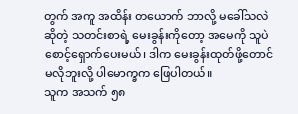တွက် အကူ အထိန်း တယောက် ဘာလို့ မခေါ်သလဲ ဆိုတဲ့ သတင်းစာရဲ့ မေးခွန်းကိုတော့ အမေကို သူပဲ စောင့်ရှောက်ပေးမယ်၊ ဒါက မေးခွန်းထုတ်ဖို့တောင် မလိုဘူးလို့ ပါမောက္ခက ဖြေပါတယ်။
သူက အသက် ၅၈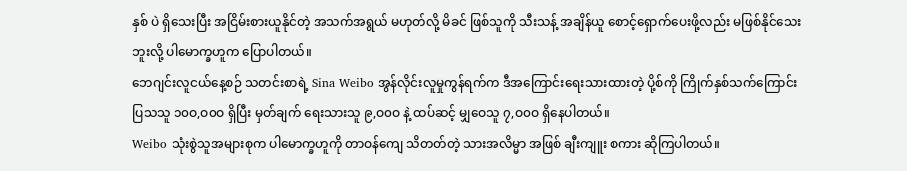နှစ် ပဲ ရှိသေးပြီး အငြိမ်းစားယူနိုင်တဲ့ အသက်အရွယ် မဟုတ်လို့ မိခင် ဖြစ်သူကို သီးသန့် အချိန်ယူ စောင့်ရှောက်ပေးဖို့လည်း မဖြစ်နိုင်သေးဘူးလို့ ပါမောက္ခဟူက ပြောပါတယ်။
ဘေဂျင်းလူငယ်နေ့စဉ် သတင်းစာရဲ့ Sina Weibo အွန်လိုင်းလူမှုကွန်ရက်က ဒီအကြောင်းရေးသားထားတဲ့ ပို့စ်ကို ကြိုက်နှစ်သက်ကြောင်း ပြသသူ ၁၀ဝ,ဝ၀ဝ ရှိပြီး မှတ်ချက် ရေးသားသူ ၉,ဝ၀ဝ နဲ့ ထပ်ဆင့် မျှဝေသူ ၇,ဝ၀ဝ ရှိနေပါတယ်။
Weibo သုံးစွဲသူအများစုက ပါမောက္ခဟူကို တာဝန်ကျေ သိတတ်တဲ့ သားအလိမ္မာ အဖြစ် ချီးကျူး စကား ဆိုကြပါတယ်။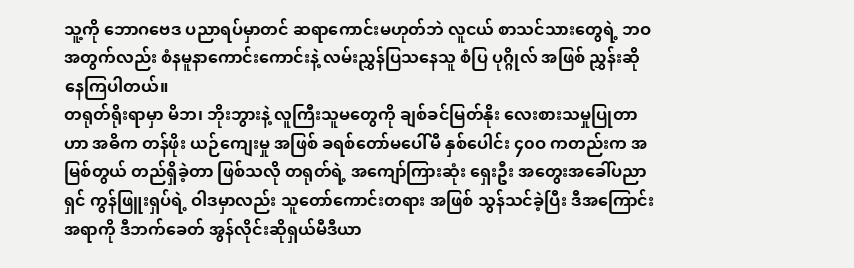သူ့ကို ဘောဂဗေဒ ပညာရပ်မှာတင် ဆရာကောင်းမဟုတ်ဘဲ လူငယ် စာသင်သားတွေရဲ့ ဘဝအတွက်လည်း စံနမူနာကောင်းကောင်းနဲ့ လမ်းညွှန်ပြသနေသူ စံပြ ပုဂ္ဂိုလ် အဖြစ် ညွှန်းဆိုနေကြပါတယ်။
တရုတ်ရိုးရာမှာ မိဘ၊ ဘိုးဘွားနဲ့ လူကြီးသူမတွေကို ချစ်ခင်မြတ်နိုး လေးစားသမှုပြုတာဟာ အဓိက တန်ဖိုး ယဉ်ကျေးမှု အဖြစ် ခရစ်တော်မပေါ်မီ နှစ်ပေါင်း ၄၀ဝ ကတည်းက အမြစ်တွယ် တည်ရှိခဲ့တာ ဖြစ်သလို တရုတ်ရဲ့ အကျော်ကြားဆုံး ရှေးဦး အတွေးအခေါ်ပညာရှင် ကွန်ဖြူးရှပ်ရဲ့ ဝါဒမှာလည်း သူတော်ကောင်းတရား အဖြစ် သွန်သင်ခဲ့ပြီး ဒီအကြောင်းအရာကို ဒီဘက်ခေတ် အွန်လိုင်းဆိုရှယ်မီဒီယာ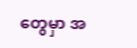တွေမှာ အ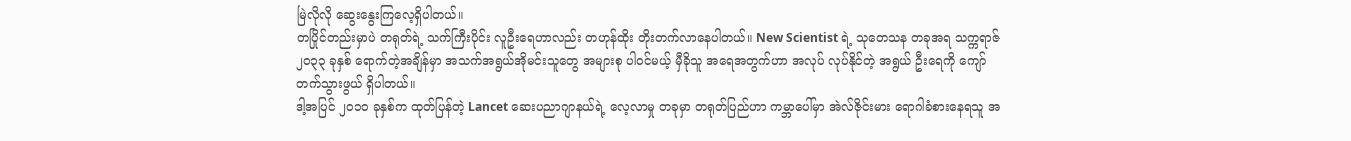မြဲလိုလို ဆွေးနွေးကြလေ့ရှိပါတယ်။
တပြိုင်တည်းမှာပဲ တရုတ်ရဲ့ သက်ကြီးပိုင်း လူဦးရေဟာလည်း တဟုန်ထိုး တိုးတက်လာနေပါတယ်။ New Scientist ရဲ့ သုတေသန တခုအရ သက္ကရာဇ် ၂၀၃၃ ခုနှစ် ရောက်တဲ့အချိန်မှာ အသက်အရွယ်အိုမင်းသူတွေ အများစု ပါဝင်မယ့် မှီခိုသူ အရေအတွက်ဟာ အလုပ် လုပ်နိုင်တဲ့ အရွယ် ဦးရေကို ကျော်တက်သွားဖွယ် ရှိပါတယ်။
ဒါ့အပြင် ၂၀၁၀ ခုနှစ်က ထုတ်ပြန်တဲ့ Lancet ဆေးပညာဂျာနယ်ရဲ့ လေ့လာမှု တခုမှာ တရုတ်ပြည်ဟာ ကမ္ဘာပေါ်မှာ အဲလ်ဇိုင်းမား ရောဂါခံစားနေရသူ အ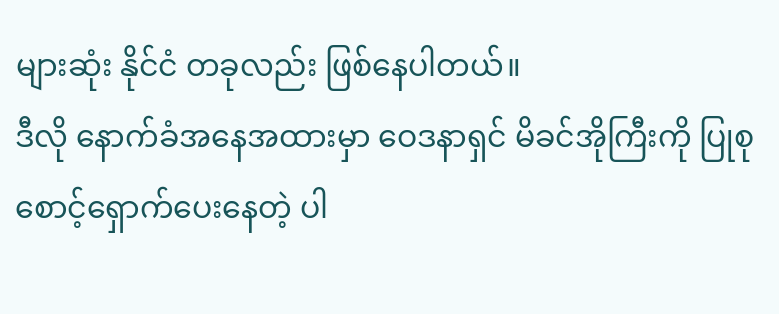များဆုံး နိုင်ငံ တခုလည်း ဖြစ်နေပါတယ်။
ဒီလို နောက်ခံအနေအထားမှာ ဝေဒနာရှင် မိခင်အိုကြီးကို ပြုစုစောင့်ရှောက်ပေးနေတဲ့ ပါ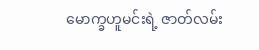မောက္ခဟူမင်းရဲ့ ဇာတ်လမ်း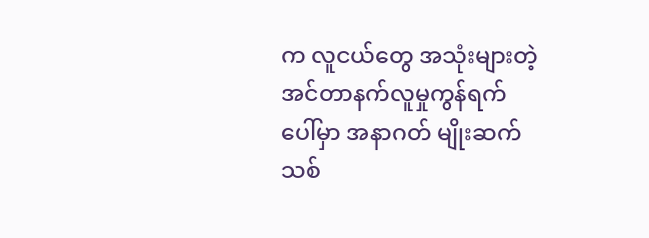က လူငယ်တွေ အသုံးများတဲ့ အင်တာနက်လူမှုကွန်ရက်ပေါ်မှာ အနာဂတ် မျိုးဆက်သစ်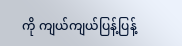ကို ကျယ်ကျယ်ပြန့်ပြန့်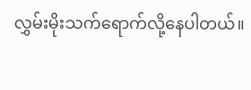လွှမ်းမိုးသက်ရောက်လို့နေပါတယ်။